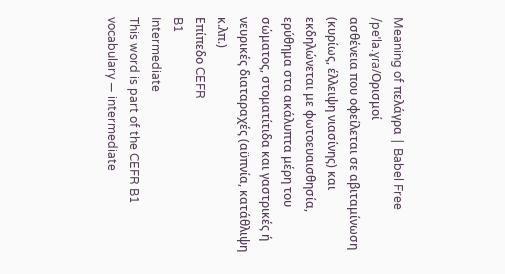Meaning of πελάγρα | Babel Free
/peˈla.ɣɾa/Ορισμοί
ασθένεια που οφείλεται σε αβιταμίνωση (κυρίως, έλλειψη νιασίνης) και εκδηλώνεται με φωτοευαισθησία, ερύθημα στα ακάλυπτα μέρη του σώματος, στοματίτιδα και γαστρικές ή νευρικές διαταραχές (αϋπνία, κατάθλιψη κ.λπ.)
Επίπεδο CEFR
B1
Intermediate
This word is part of the CEFR B1 vocabulary — intermediate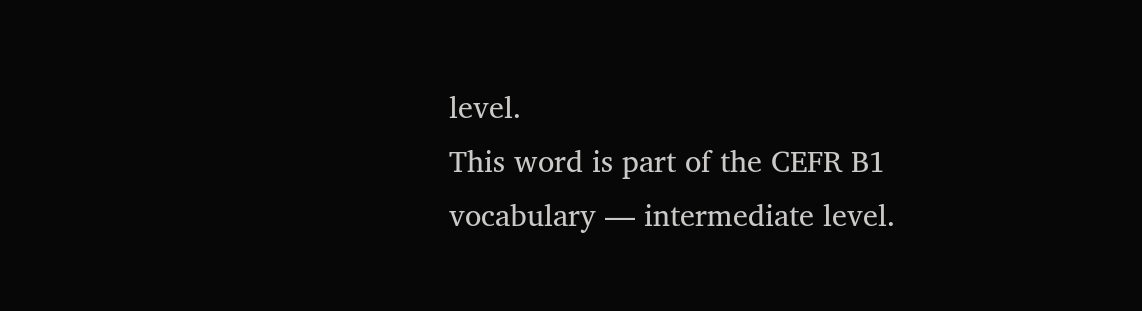level.
This word is part of the CEFR B1 vocabulary — intermediate level.